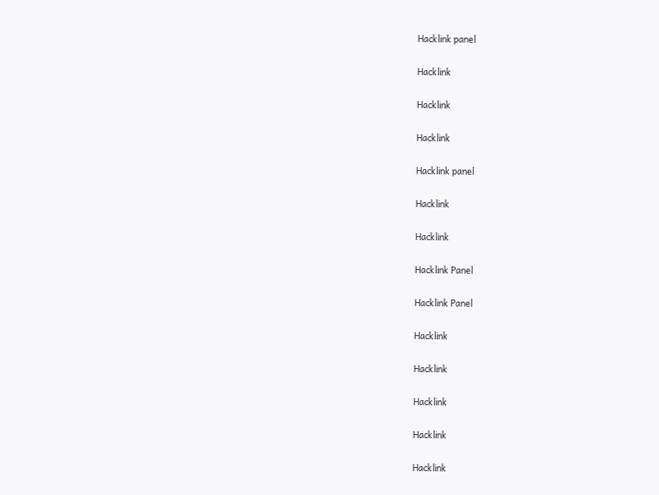Hacklink panel

Hacklink

Hacklink

Hacklink

Hacklink panel

Hacklink

Hacklink

Hacklink Panel

Hacklink Panel

Hacklink

Hacklink

Hacklink

Hacklink

Hacklink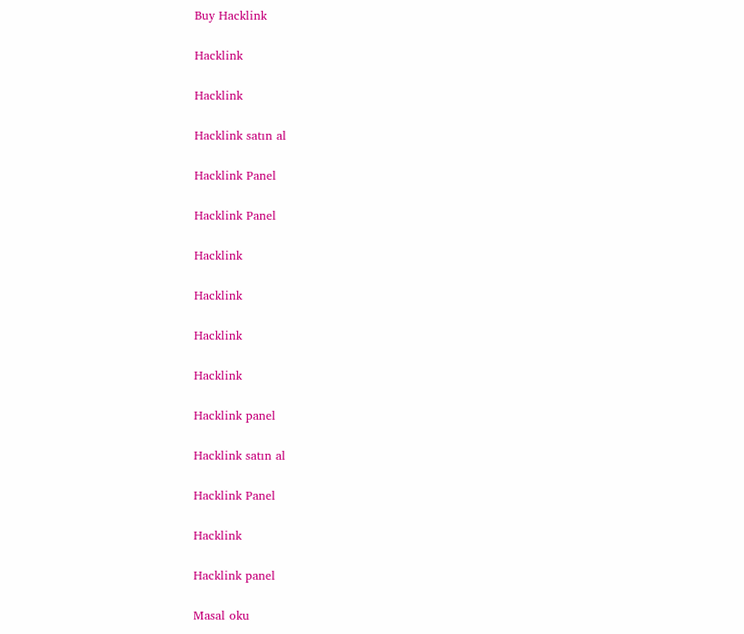Buy Hacklink

Hacklink

Hacklink

Hacklink satın al

Hacklink Panel

Hacklink Panel

Hacklink

Hacklink

Hacklink

Hacklink

Hacklink panel

Hacklink satın al

Hacklink Panel

Hacklink

Hacklink panel

Masal oku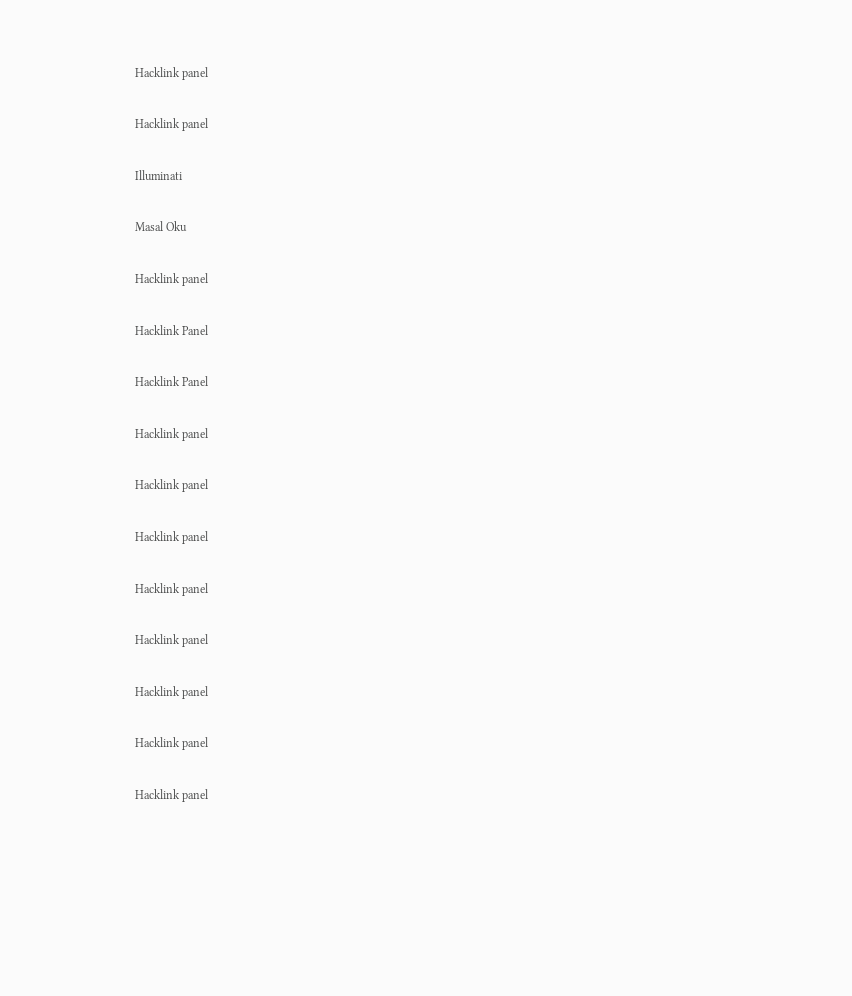Hacklink panel

Hacklink panel

Illuminati

Masal Oku

Hacklink panel

Hacklink Panel

Hacklink Panel

Hacklink panel

Hacklink panel

Hacklink panel

Hacklink panel

Hacklink panel

Hacklink panel

Hacklink panel

Hacklink panel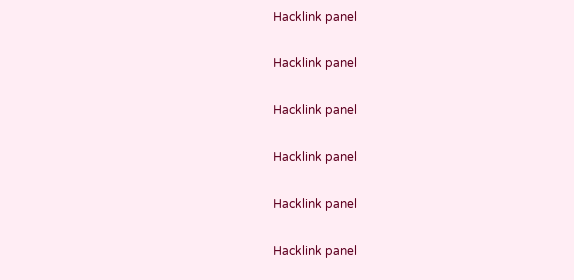Hacklink panel

Hacklink panel

Hacklink panel

Hacklink panel

Hacklink panel

Hacklink panel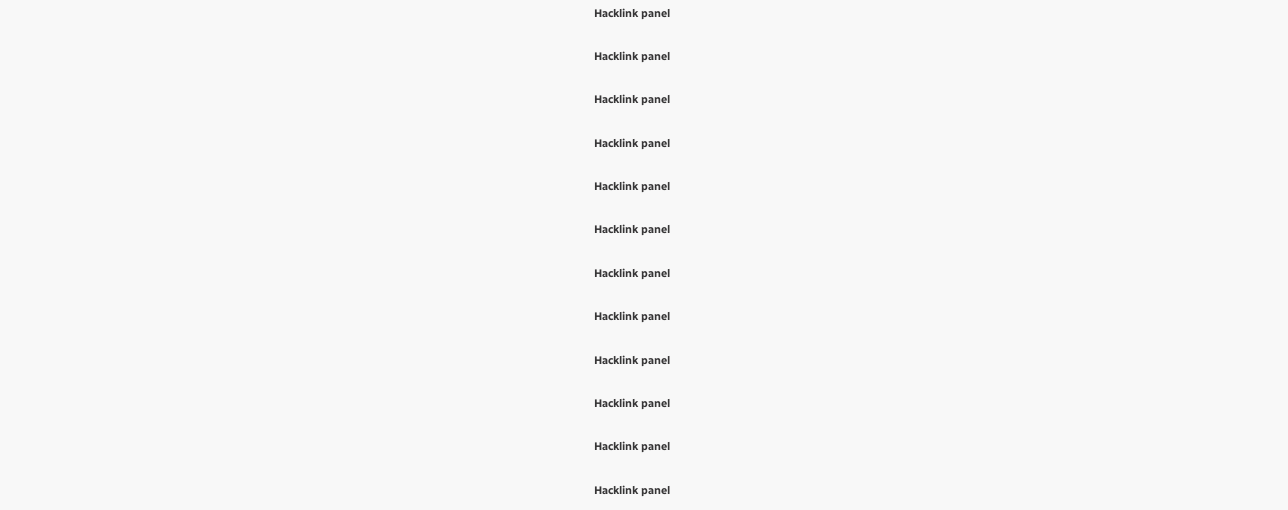Hacklink panel

Hacklink panel

Hacklink panel

Hacklink panel

Hacklink panel

Hacklink panel

Hacklink panel

Hacklink panel

Hacklink panel

Hacklink panel

Hacklink panel

Hacklink panel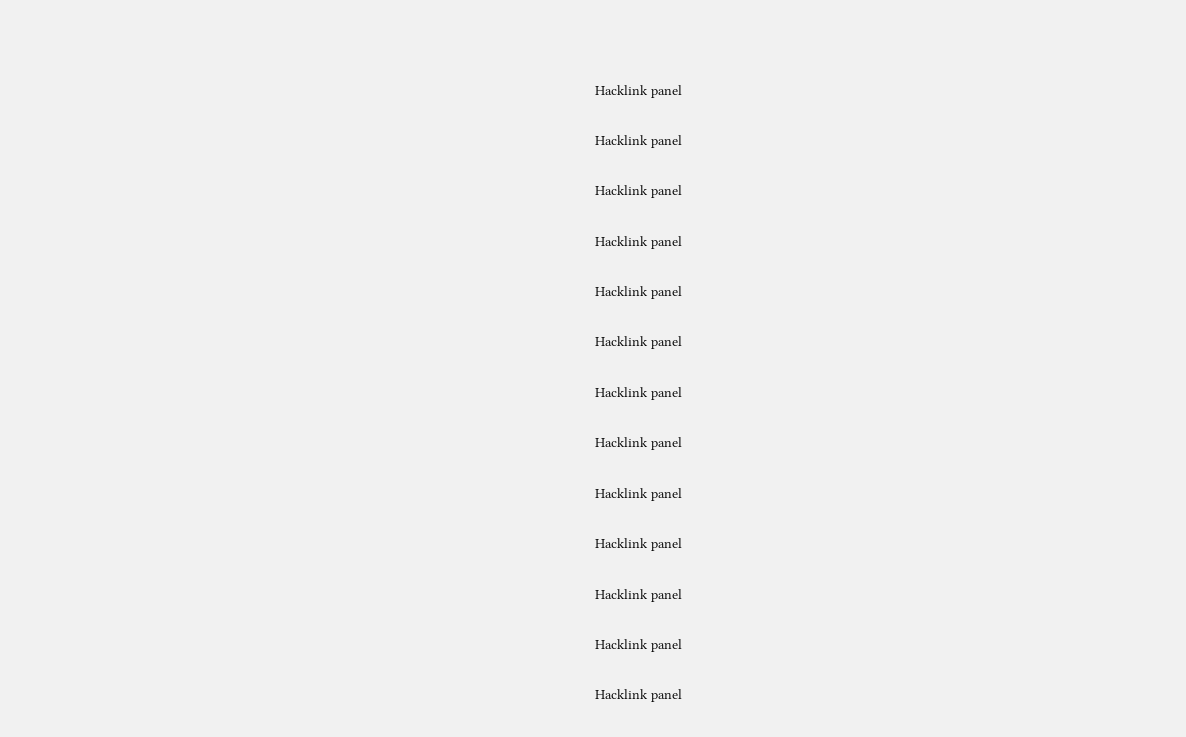Hacklink panel

Hacklink panel

Hacklink panel

Hacklink panel

Hacklink panel

Hacklink panel

Hacklink panel

Hacklink panel

Hacklink panel

Hacklink panel

Hacklink panel

Hacklink panel

Hacklink panel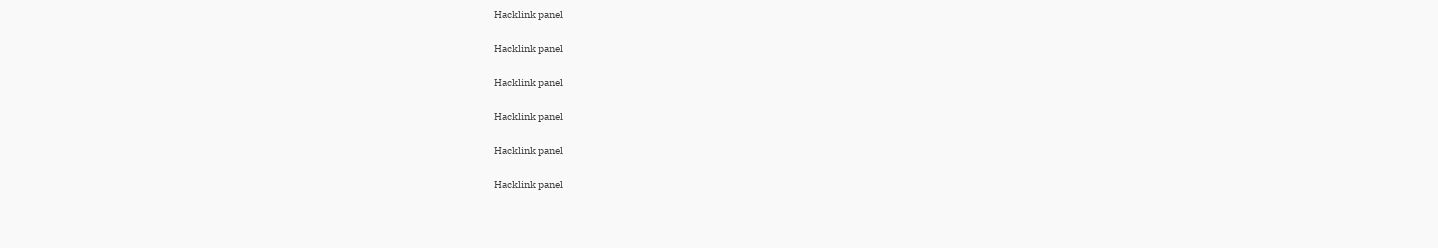Hacklink panel

Hacklink panel

Hacklink panel

Hacklink panel

Hacklink panel

Hacklink panel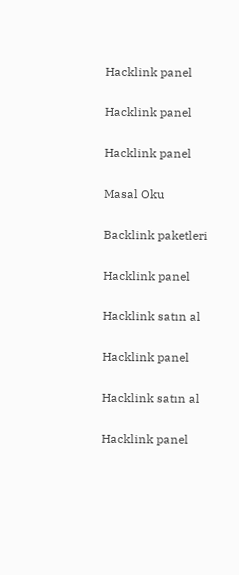Hacklink panel

Hacklink panel

Hacklink panel

Masal Oku

Backlink paketleri

Hacklink panel

Hacklink satın al

Hacklink panel

Hacklink satın al

Hacklink panel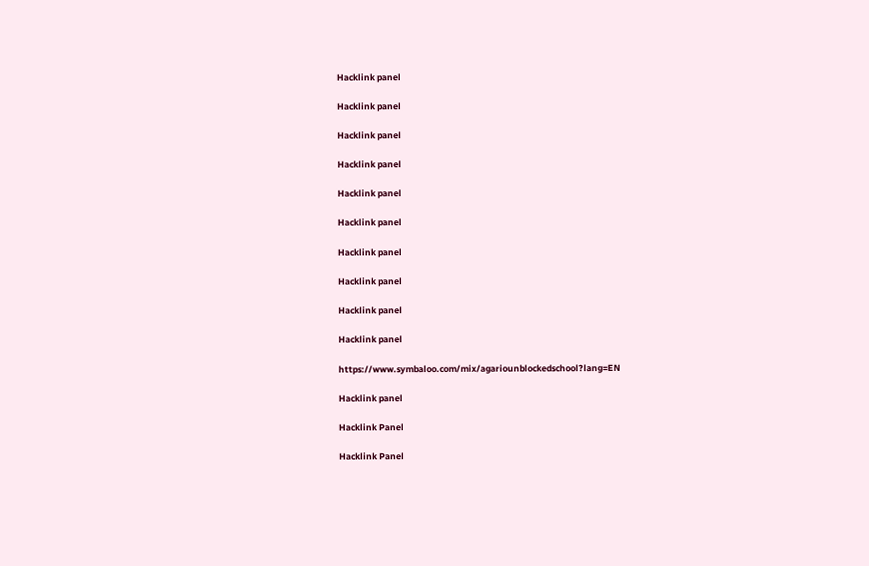Hacklink panel

Hacklink panel

Hacklink panel

Hacklink panel

Hacklink panel

Hacklink panel

Hacklink panel

Hacklink panel

Hacklink panel

Hacklink panel

https://www.symbaloo.com/mix/agariounblockedschool?lang=EN

Hacklink panel

Hacklink Panel

Hacklink Panel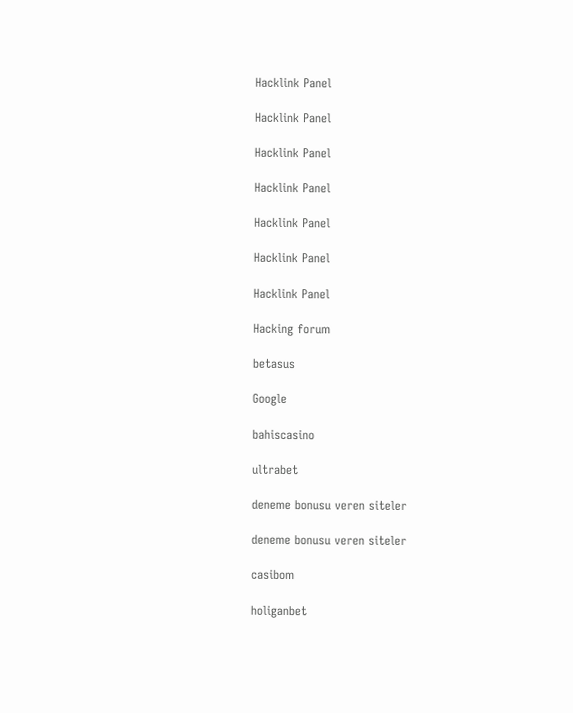Hacklink Panel

Hacklink Panel

Hacklink Panel

Hacklink Panel

Hacklink Panel

Hacklink Panel

Hacklink Panel

Hacking forum

betasus

Google

bahiscasino

ultrabet

deneme bonusu veren siteler

deneme bonusu veren siteler

casibom

holiganbet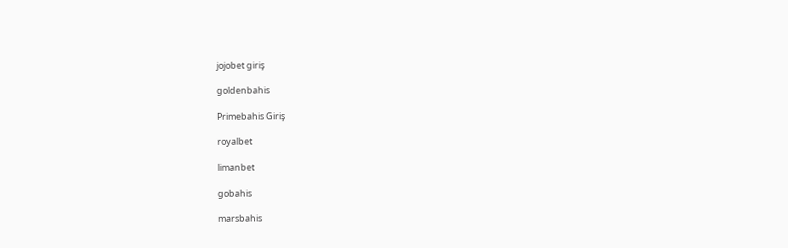jojobet giriş

goldenbahis

Primebahis Giriş

royalbet

limanbet

gobahis

marsbahis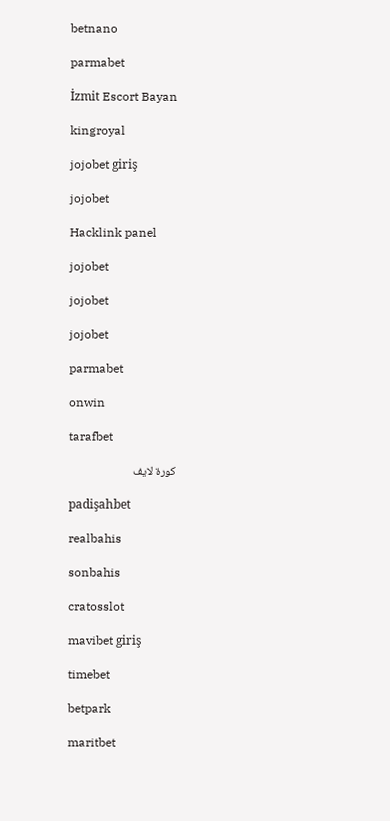betnano

parmabet

İzmit Escort Bayan

kingroyal

jojobet giriş

jojobet

Hacklink panel

jojobet

jojobet

jojobet

parmabet

onwin

tarafbet

كورة لايف

padişahbet

realbahis

sonbahis

cratosslot

mavibet giriş

timebet

betpark

maritbet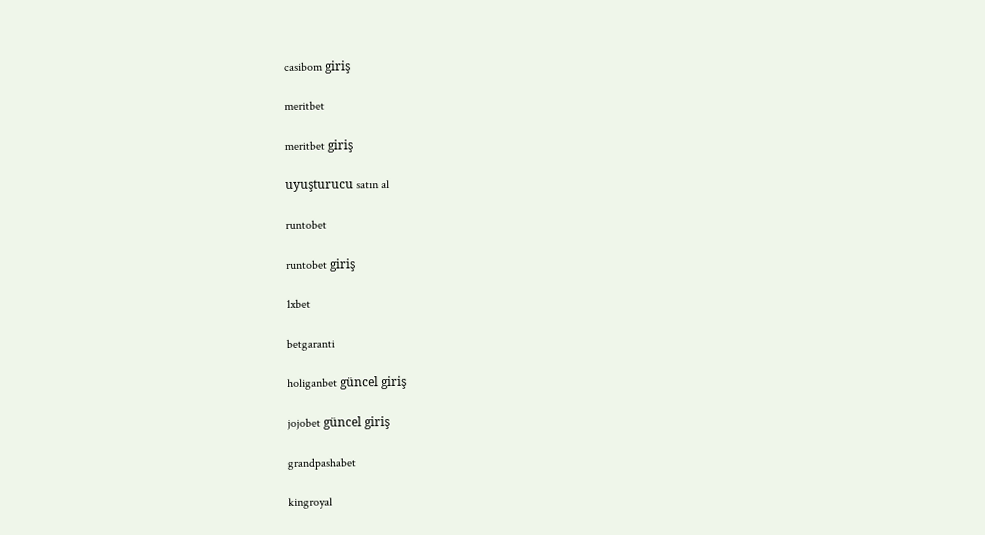casibom giriş

meritbet

meritbet giriş

uyuşturucu satın al

runtobet

runtobet giriş

1xbet

betgaranti

holiganbet güncel giriş

jojobet güncel giriş

grandpashabet

kingroyal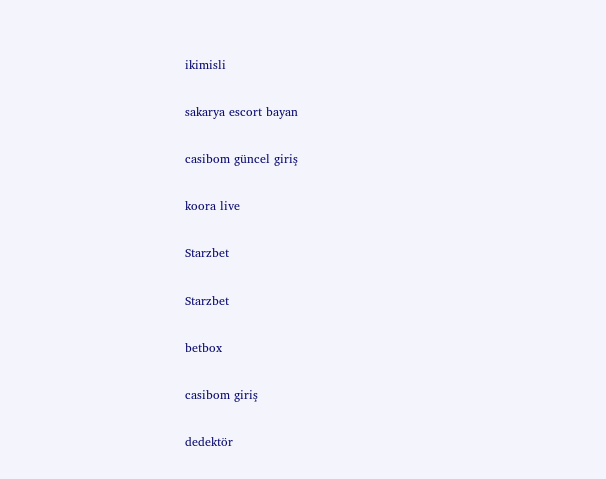ikimisli

sakarya escort bayan

casibom güncel giriş

koora live

Starzbet

Starzbet

betbox

casibom giriş

dedektör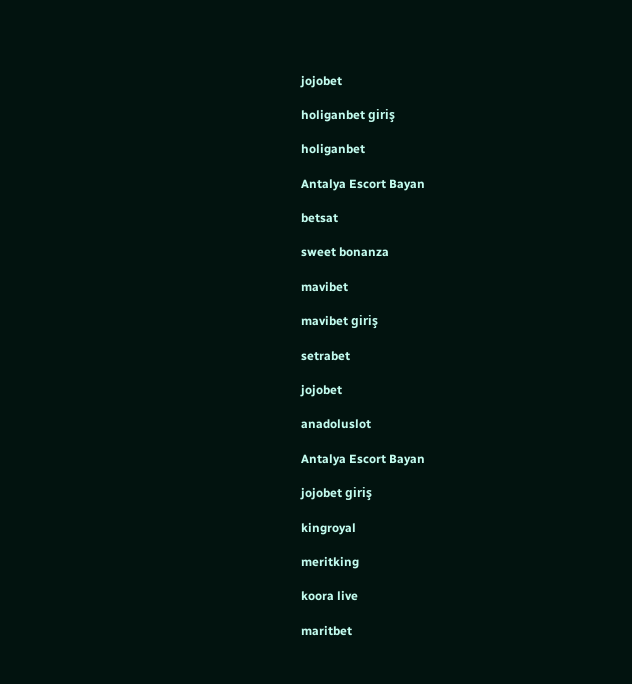jojobet

holiganbet giriş

holiganbet

Antalya Escort Bayan

betsat

sweet bonanza

mavibet

mavibet giriş

setrabet

jojobet

anadoluslot

Antalya Escort Bayan

jojobet giriş

kingroyal

meritking

koora live

maritbet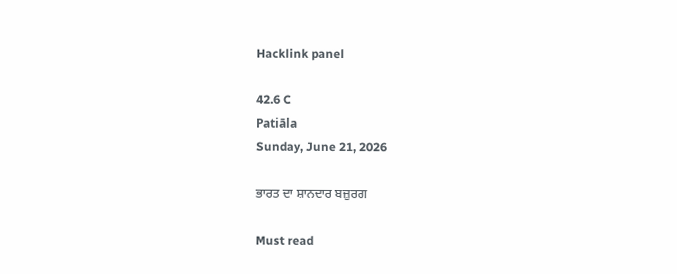Hacklink panel

42.6 C
Patiāla
Sunday, June 21, 2026

ਭਾਰਤ ਦਾ ਸ਼ਾਨਦਾਰ ਬਜ਼ੁਰਗ

Must read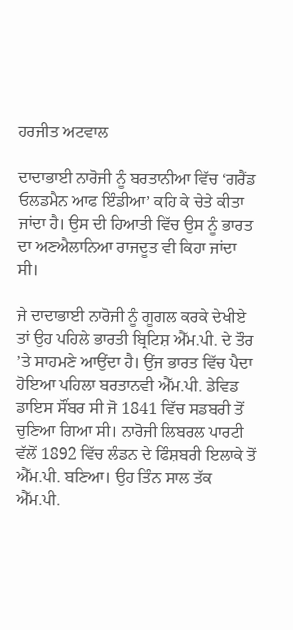ਹਰਜੀਤ ਅਟਵਾਲ

ਦਾਦਾਭਾਈ ਨਾਰੋਜੀ ਨੂੰ ਬਰਤਾਨੀਆ ਵਿੱਚ ‘ਗਰੈਂਡ ਓਲਡਮੈਨ ਆਫ ਇੰਡੀਆ’ ਕਹਿ ਕੇ ਚੇਤੇ ਕੀਤਾ ਜਾਂਦਾ ਹੈ। ਉਸ ਦੀ ਹਿਆਤੀ ਵਿੱਚ ਉਸ ਨੂੰ ਭਾਰਤ ਦਾ ਅਣਐਲਾਨਿਆ ਰਾਜਦੂਤ ਵੀ ਕਿਹਾ ਜਾਂਦਾ ਸੀ।

ਜੇ ਦਾਦਾਭਾਈ ਨਾਰੋਜੀ ਨੂੰ ਗੂਗਲ ਕਰਕੇ ਦੇਖੀਏ ਤਾਂ ਉਹ ਪਹਿਲੇ ਭਾਰਤੀ ਬ੍ਰਿਟਿਸ਼ ਐੱਮ.ਪੀ. ਦੇ ਤੌਰ ’ਤੇ ਸਾਹਮਣੇ ਆਉਂਦਾ ਹੈ। ਉਂਜ ਭਾਰਤ ਵਿੱਚ ਪੈਦਾ ਹੋਇਆ ਪਹਿਲਾ ਬਰਤਾਨਵੀ ਐੱਮ.ਪੀ. ਡੇਵਿਡ ਡਾਇਸ ਸੌਂਬਰ ਸੀ ਜੋ 1841 ਵਿੱਚ ਸਡਬਰੀ ਤੋਂ ਚੁਣਿਆ ਗਿਆ ਸੀ। ਨਾਰੋਜੀ ਲਿਬਰਲ ਪਾਰਟੀ ਵੱਲੋਂ 1892 ਵਿੱਚ ਲੰਡਨ ਦੇ ਫਿੰਸ਼ਬਰੀ ਇਲਾਕੇ ਤੋਂ ਐੱਮ.ਪੀ. ਬਣਿਆ। ਉਹ ਤਿੰਨ ਸਾਲ ਤੱਕ ਐੱਮ.ਪੀ.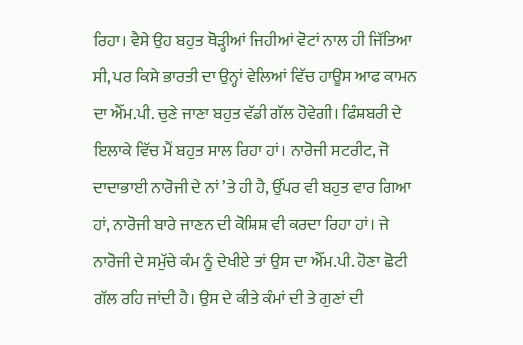ਰਿਹਾ। ਵੈਸੇ ਉਹ ਬਹੁਤ ਥੋੜ੍ਹੀਆਂ ਜਿਹੀਆਂ ਵੋਟਾਂ ਨਾਲ ਹੀ ਜਿੱਤਿਆ ਸੀ, ਪਰ ਕਿਸੇ ਭਾਰਤੀ ਦਾ ਉਨ੍ਹਾਂ ਵੇਲਿਆਂ ਵਿੱਚ ਹਾਊਸ ਆਫ ਕਾਮਨ ਦਾ ਐੱਮ.ਪੀ. ਚੁਣੇ ਜਾਣਾ ਬਹੁਤ ਵੱਡੀ ਗੱਲ ਹੋਵੇਗੀ। ਫਿੰਸ਼ਬਰੀ ਦੇ ਇਲਾਕੇ ਵਿੱਚ ਮੈਂ ਬਹੁਤ ਸਾਲ ਰਿਹਾ ਹਾਂ। ਨਾਰੋਜੀ ਸਟਰੀਟ, ਜੋ ਦਾਦਾਭਾਈ ਨਾਰੋਜੀ ਦੇ ਨਾਂ ’ਤੇ ਹੀ ਹੈ, ਉੱਪਰ ਵੀ ਬਹੁਤ ਵਾਰ ਗਿਆ ਹਾਂ, ਨਾਰੋਜੀ ਬਾਰੇ ਜਾਣਨ ਦੀ ਕੋਸ਼ਿਸ਼ ਵੀ ਕਰਦਾ ਰਿਹਾ ਹਾਂ। ਜੇ ਨਾਰੋਜੀ ਦੇ ਸਮੁੱਚੇ ਕੰਮ ਨੂੰ ਦੇਖੀਏ ਤਾਂ ਉਸ ਦਾ ਐੱਮ.ਪੀ. ਹੋਣਾ ਛੋਟੀ ਗੱਲ ਰਹਿ ਜਾਂਦੀ ਹੈ। ਉਸ ਦੇ ਕੀਤੇ ਕੰਮਾਂ ਦੀ ਤੇ ਗੁਣਾਂ ਦੀ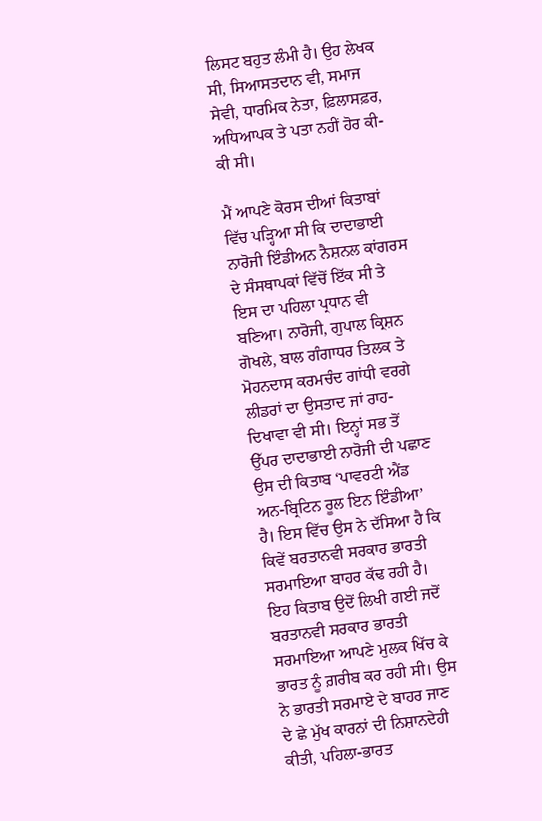ਲਿਸਟ ਬਹੁਤ ਲੰਮੀ ਹੈ। ਉਹ ਲੇਖਕ ਸੀ, ਸਿਆਸਤਦਾਨ ਵੀ, ਸਮਾਜ ਸੇਵੀ, ਧਾਰਮਿਕ ਨੇਤਾ, ਫ਼ਿਲਾਸਫ਼ਰ, ਅਧਿਆਪਕ ਤੇ ਪਤਾ ਨਹੀਂ ਹੋਰ ਕੀ-ਕੀ ਸੀ।

ਮੈਂ ਆਪਣੇ ਕੋਰਸ ਦੀਆਂ ਕਿਤਾਬਾਂ ਵਿੱਚ ਪੜ੍ਹਿਆ ਸੀ ਕਿ ਦਾਦਾਭਾਈ ਨਾਰੋਜੀ ਇੰਡੀਅਨ ਨੈਸ਼ਨਲ ਕਾਂਗਰਸ ਦੇ ਸੰਸਥਾਪਕਾਂ ਵਿੱਚੋਂ ਇੱਕ ਸੀ ਤੇ ਇਸ ਦਾ ਪਹਿਲਾ ਪ੍ਰਧਾਨ ਵੀ ਬਣਿਆ। ਨਾਰੋਜੀ, ਗੁਪਾਲ ਕ੍ਰਿਸ਼ਨ ਗੋਖਲੇ, ਬਾਲ ਗੰਗਾਧਰ ਤਿਲਕ ਤੇ ਮੋਹਨਦਾਸ ਕਰਮਚੰਦ ਗਾਂਧੀ ਵਰਗੇ ਲੀਡਰਾਂ ਦਾ ਉਸਤਾਦ ਜਾਂ ਰਾਹ-ਦਿਖਾਵਾ ਵੀ ਸੀ। ਇਨ੍ਹਾਂ ਸਭ ਤੋਂ ਉੱਪਰ ਦਾਦਾਭਾਈ ਨਾਰੋਜੀ ਦੀ ਪਛਾਣ ਉਸ ਦੀ ਕਿਤਾਬ ‘ਪਾਵਰਟੀ ਐਂਡ ਅਨ-ਬ੍ਰਿਟਿਨ ਰੂਲ ਇਨ ਇੰਡੀਆ’ ਹੈ। ਇਸ ਵਿੱਚ ਉਸ ਨੇ ਦੱਸਿਆ ਹੈ ਕਿ ਕਿਵੇਂ ਬਰਤਾਨਵੀ ਸਰਕਾਰ ਭਾਰਤੀ ਸਰਮਾਇਆ ਬਾਹਰ ਕੱਢ ਰਹੀ ਹੈ। ਇਹ ਕਿਤਾਬ ਉਦੋਂ ਲਿਖੀ ਗਈ ਜਦੋਂ ਬਰਤਾਨਵੀ ਸਰਕਾਰ ਭਾਰਤੀ ਸਰਮਾਇਆ ਆਪਣੇ ਮੁਲਕ ਖਿੱਚ ਕੇ ਭਾਰਤ ਨੂੰ ਗ਼ਰੀਬ ਕਰ ਰਹੀ ਸੀ। ਉਸ ਨੇ ਭਾਰਤੀ ਸਰਮਾਏ ਦੇ ਬਾਹਰ ਜਾਣ ਦੇ ਛੇ ਮੁੱਖ ਕਾਰਨਾਂ ਦੀ ਨਿਸ਼ਾਨਦੇਹੀ ਕੀਤੀ, ਪਹਿਲਾ-ਭਾਰਤ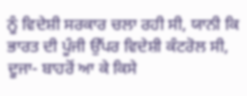ਨੂੰ ਵਿਦੇਸ਼ੀ ਸਰਕਾਰ ਚਲਾ ਰਹੀ ਸੀ, ਯਾਨੀ ਕਿ ਭਾਰਤ ਦੀ ਪੂੰਜੀ ਉੱਪਰ ਵਿਦੇਸ਼ੀ ਕੰਟਰੋਲ ਸੀ, ਦੂਜਾ- ਬਾਹਰੋਂ ਆ ਕੇ ਕਿਸੇ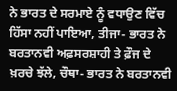ਨੇ ਭਾਰਤ ਦੇ ਸਰਮਾਏ ਨੂੰ ਵਧਾਉਣ ਵਿੱਚ ਹਿੱਸਾ ਨਹੀਂ ਪਾਇਆ, ਤੀਜਾ- ਭਾਰਤ ਨੇ ਬਰਤਾਨਵੀ ਅਫ਼ਸਰਸ਼ਾਹੀ ਤੇ ਫ਼ੌਜ ਦੇ ਖ਼ਰਚੇ ਝੱਲੇ, ਚੌਥਾ- ਭਾਰਤ ਨੇ ਬਰਤਾਨਵੀ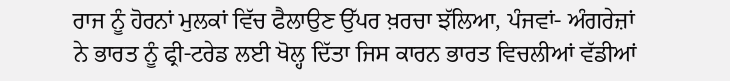ਰਾਜ ਨੂੰ ਹੋਰਨਾਂ ਮੁਲਕਾਂ ਵਿੱਚ ਫੈਲਾਉਣ ਉੱਪਰ ਖ਼ਰਚਾ ਝੱਲਿਆ, ਪੰਜਵਾਂ- ਅੰਗਰੇਜ਼ਾਂ ਨੇ ਭਾਰਤ ਨੂੰ ਫ੍ਰੀ-ਟਰੇਡ ਲਈ ਖੋਲ੍ਹ ਦਿੱਤਾ ਜਿਸ ਕਾਰਨ ਭਾਰਤ ਵਿਚਲੀਆਂ ਵੱਡੀਆਂ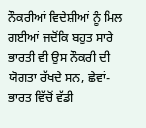ਨੌਕਰੀਆਂ ਵਿਦੇਸ਼ੀਆਂ ਨੂੰ ਮਿਲ ਗਈਆਂ ਜਦੋਂਕਿ ਬਹੁਤ ਸਾਰੇ ਭਾਰਤੀ ਵੀ ਉਸ ਨੌਕਰੀ ਦੀ ਯੋਗਤਾ ਰੱਖਦੇ ਸਨ, ਛੇਵਾਂ- ਭਾਰਤ ਵਿੱਚੋਂ ਵੱਡੀ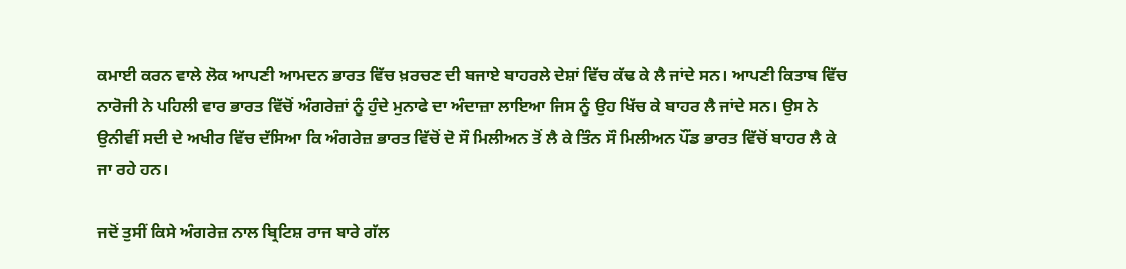ਕਮਾਈ ਕਰਨ ਵਾਲੇ ਲੋਕ ਆਪਣੀ ਆਮਦਨ ਭਾਰਤ ਵਿੱਚ ਖ਼ਰਚਣ ਦੀ ਬਜਾਏ ਬਾਹਰਲੇ ਦੇਸ਼ਾਂ ਵਿੱਚ ਕੱਢ ਕੇ ਲੈ ਜਾਂਦੇ ਸਨ। ਆਪਣੀ ਕਿਤਾਬ ਵਿੱਚ ਨਾਰੋਜੀ ਨੇ ਪਹਿਲੀ ਵਾਰ ਭਾਰਤ ਵਿੱਚੋਂ ਅੰਗਰੇਜ਼ਾਂ ਨੂੰ ਹੁੰਦੇ ਮੁਨਾਫੇ ਦਾ ਅੰਦਾਜ਼ਾ ਲਾਇਆ ਜਿਸ ਨੂੰ ਉਹ ਖਿੱਚ ਕੇ ਬਾਹਰ ਲੈ ਜਾਂਦੇ ਸਨ। ਉਸ ਨੇ ਉਨੀਵੀਂ ਸਦੀ ਦੇ ਅਖੀਰ ਵਿੱਚ ਦੱਸਿਆ ਕਿ ਅੰਗਰੇਜ਼ ਭਾਰਤ ਵਿੱਚੋਂ ਦੋ ਸੌ ਮਿਲੀਅਨ ਤੋਂ ਲੈ ਕੇ ਤਿੰਨ ਸੌ ਮਿਲੀਅਨ ਪੌਂਡ ਭਾਰਤ ਵਿੱਚੋਂ ਬਾਹਰ ਲੈ ਕੇ ਜਾ ਰਹੇ ਹਨ।

ਜਦੋਂ ਤੁਸੀਂ ਕਿਸੇ ਅੰਗਰੇਜ਼ ਨਾਲ ਬ੍ਰਿਟਿਸ਼ ਰਾਜ ਬਾਰੇ ਗੱਲ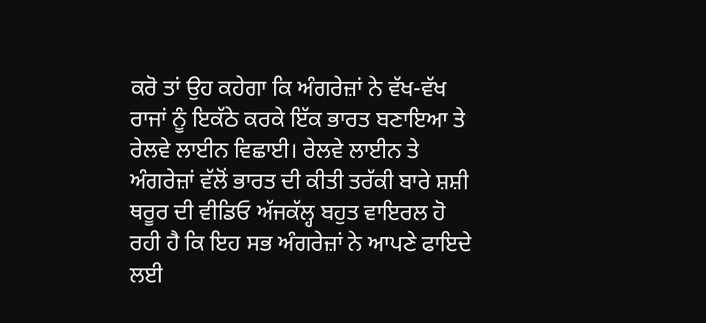ਕਰੋ ਤਾਂ ਉਹ ਕਹੇਗਾ ਕਿ ਅੰਗਰੇਜ਼ਾਂ ਨੇ ਵੱਖ-ਵੱਖ ਰਾਜਾਂ ਨੂੰ ਇਕੱਠੇ ਕਰਕੇ ਇੱਕ ਭਾਰਤ ਬਣਾਇਆ ਤੇ ਰੇਲਵੇ ਲਾਈਨ ਵਿਛਾਈ। ਰੇਲਵੇ ਲਾਈਨ ਤੇ ਅੰਗਰੇਜ਼ਾਂ ਵੱਲੋਂ ਭਾਰਤ ਦੀ ਕੀਤੀ ਤਰੱਕੀ ਬਾਰੇ ਸ਼ਸ਼ੀ ਥਰੂਰ ਦੀ ਵੀਡਿਓ ਅੱਜਕੱਲ੍ਹ ਬਹੁਤ ਵਾਇਰਲ ਹੋ ਰਹੀ ਹੈ ਕਿ ਇਹ ਸਭ ਅੰਗਰੇਜ਼ਾਂ ਨੇ ਆਪਣੇ ਫਾਇਦੇ ਲਈ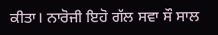ਕੀਤਾ। ਨਾਰੋਜੀ ਇਹੋ ਗੱਲ ਸਵਾ ਸੌ ਸਾਲ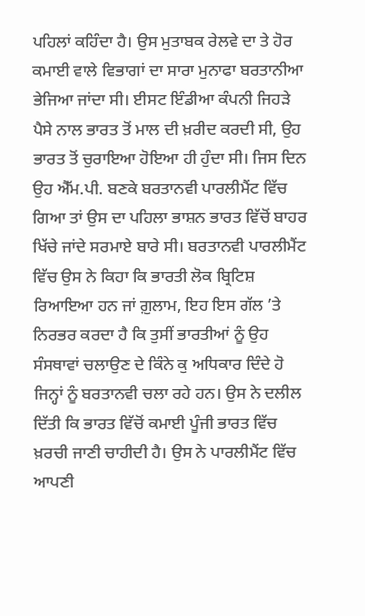ਪਹਿਲਾਂ ਕਹਿੰਦਾ ਹੈ। ਉਸ ਮੁਤਾਬਕ ਰੇਲਵੇ ਦਾ ਤੇ ਹੋਰ ਕਮਾਈ ਵਾਲੇ ਵਿਭਾਗਾਂ ਦਾ ਸਾਰਾ ਮੁਨਾਫਾ ਬਰਤਾਨੀਆ ਭੇਜਿਆ ਜਾਂਦਾ ਸੀ। ਈਸਟ ਇੰਡੀਆ ਕੰਪਨੀ ਜਿਹੜੇ ਪੈਸੇ ਨਾਲ ਭਾਰਤ ਤੋਂ ਮਾਲ ਦੀ ਖ਼ਰੀਦ ਕਰਦੀ ਸੀ, ਉਹ ਭਾਰਤ ਤੋਂ ਚੁਰਾਇਆ ਹੋਇਆ ਹੀ ਹੁੰਦਾ ਸੀ। ਜਿਸ ਦਿਨ ਉਹ ਐੱਮ.ਪੀ. ਬਣਕੇ ਬਰਤਾਨਵੀ ਪਾਰਲੀਮੈਂਟ ਵਿੱਚ ਗਿਆ ਤਾਂ ਉਸ ਦਾ ਪਹਿਲਾ ਭਾਸ਼ਨ ਭਾਰਤ ਵਿੱਚੋਂ ਬਾਹਰ ਖਿੱਚੇ ਜਾਂਦੇ ਸਰਮਾਏ ਬਾਰੇ ਸੀ। ਬਰਤਾਨਵੀ ਪਾਰਲੀਮੈਂਟ ਵਿੱਚ ਉਸ ਨੇ ਕਿਹਾ ਕਿ ਭਾਰਤੀ ਲੋਕ ਬ੍ਰਿਟਿਸ਼ ਰਿਆਇਆ ਹਨ ਜਾਂ ਗ਼ੁਲਾਮ, ਇਹ ਇਸ ਗੱਲ ’ਤੇ ਨਿਰਭਰ ਕਰਦਾ ਹੈ ਕਿ ਤੁਸੀਂ ਭਾਰਤੀਆਂ ਨੂੰ ਉਹ ਸੰਸਥਾਵਾਂ ਚਲਾਉਣ ਦੇ ਕਿੰਨੇ ਕੁ ਅਧਿਕਾਰ ਦਿੰਦੇ ਹੋ ਜਿਨ੍ਹਾਂ ਨੂੰ ਬਰਤਾਨਵੀ ਚਲਾ ਰਹੇ ਹਨ। ਉਸ ਨੇ ਦਲੀਲ ਦਿੱਤੀ ਕਿ ਭਾਰਤ ਵਿੱਚੋਂ ਕਮਾਈ ਪੂੰਜੀ ਭਾਰਤ ਵਿੱਚ ਖ਼ਰਚੀ ਜਾਣੀ ਚਾਹੀਦੀ ਹੈ। ਉਸ ਨੇ ਪਾਰਲੀਮੈਂਟ ਵਿੱਚ ਆਪਣੀ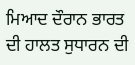ਮਿਆਦ ਦੌਰਾਨ ਭਾਰਤ ਦੀ ਹਾਲਤ ਸੁਧਾਰਨ ਦੀ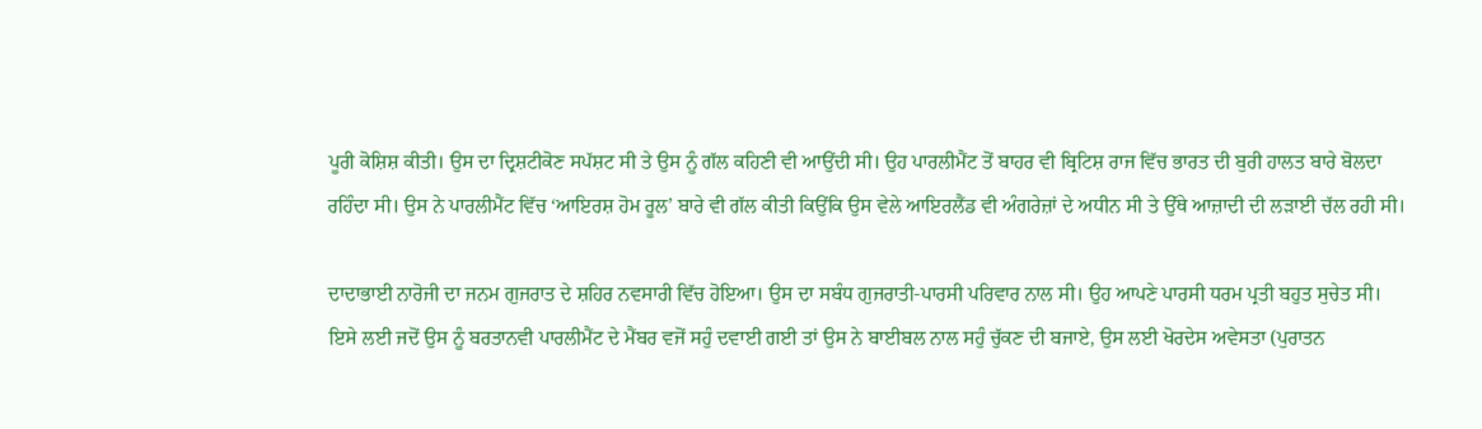ਪੂਰੀ ਕੋਸ਼ਿਸ਼ ਕੀਤੀ। ਉਸ ਦਾ ਦ੍ਰਿਸ਼ਟੀਕੋਣ ਸਪੱਸ਼ਟ ਸੀ ਤੇ ਉਸ ਨੂੰ ਗੱਲ ਕਹਿਣੀ ਵੀ ਆਉਂਦੀ ਸੀ। ਉਹ ਪਾਰਲੀਮੈਂਟ ਤੋਂ ਬਾਹਰ ਵੀ ਬ੍ਰਿਟਿਸ਼ ਰਾਜ ਵਿੱਚ ਭਾਰਤ ਦੀ ਬੁਰੀ ਹਾਲਤ ਬਾਰੇ ਬੋਲਦਾ ਰਹਿੰਦਾ ਸੀ। ਉਸ ਨੇ ਪਾਰਲੀਮੈਂਟ ਵਿੱਚ ‘ਆਇਰਸ਼ ਹੋਮ ਰੂਲ’ ਬਾਰੇ ਵੀ ਗੱਲ ਕੀਤੀ ਕਿਉਂਕਿ ਉਸ ਵੇਲੇ ਆਇਰਲੈਂਡ ਵੀ ਅੰਗਰੇਜ਼ਾਂ ਦੇ ਅਧੀਨ ਸੀ ਤੇ ਉੱਥੇ ਆਜ਼ਾਦੀ ਦੀ ਲੜਾਈ ਚੱਲ ਰਹੀ ਸੀ।

ਦਾਦਾਭਾਈ ਨਾਰੋਜੀ ਦਾ ਜਨਮ ਗੁਜਰਾਤ ਦੇ ਸ਼ਹਿਰ ਨਵਸਾਰੀ ਵਿੱਚ ਹੋਇਆ। ਉਸ ਦਾ ਸਬੰਧ ਗੁਜਰਾਤੀ-ਪਾਰਸੀ ਪਰਿਵਾਰ ਨਾਲ ਸੀ। ਉਹ ਆਪਣੇ ਪਾਰਸੀ ਧਰਮ ਪ੍ਰਤੀ ਬਹੁਤ ਸੁਚੇਤ ਸੀ। ਇਸੇ ਲਈ ਜਦੋਂ ਉਸ ਨੂੰ ਬਰਤਾਨਵੀ ਪਾਰਲੀਮੈਂਟ ਦੇ ਮੈਂਬਰ ਵਜੋਂ ਸਹੁੰ ਦਵਾਈ ਗਈ ਤਾਂ ਉਸ ਨੇ ਬਾਈਬਲ ਨਾਲ ਸਹੁੰ ਚੁੱਕਣ ਦੀ ਬਜਾਏ, ਉਸ ਲਈ ਖੋਰਦੇਸ ਅਵੇਸਤਾ (ਪੁਰਾਤਨ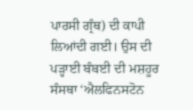ਪਾਰਸੀ ਗ੍ਰੰਥ) ਦੀ ਕਾਪੀ ਲਿਆਂਦੀ ਗਈ। ਉਸ ਦੀ ਪੜ੍ਹਾਈ ਬੰਬਈ ਦੀ ਮਸ਼ਹੂਰ ਸੰਸਥਾ ‘ਐਲਫਿਨਸਟੋਨ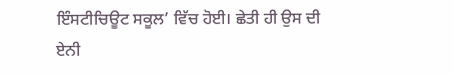ਇੰਸਟੀਚਿਊਟ ਸਕੂਲ’ ਵਿੱਚ ਹੋਈ। ਛੇਤੀ ਹੀ ਉਸ ਦੀ ਏਨੀ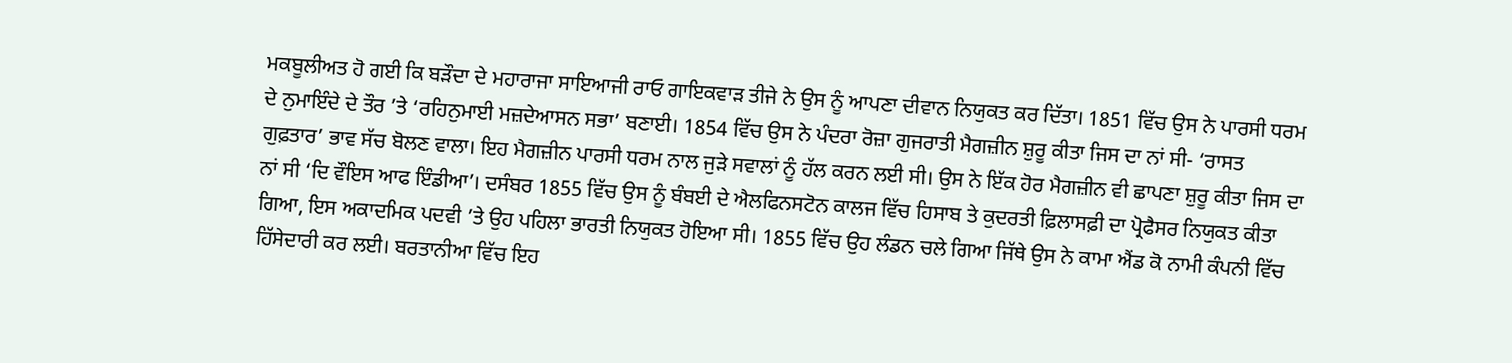ਮਕਬੂਲੀਅਤ ਹੋ ਗਈ ਕਿ ਬੜੌਦਾ ਦੇ ਮਹਾਰਾਜਾ ਸਾਇਆਜੀ ਰਾਓ ਗਾਇਕਵਾੜ ਤੀਜੇ ਨੇ ਉਸ ਨੂੰ ਆਪਣਾ ਦੀਵਾਨ ਨਿਯੁਕਤ ਕਰ ਦਿੱਤਾ। 1851 ਵਿੱਚ ਉਸ ਨੇ ਪਾਰਸੀ ਧਰਮ ਦੇ ਨੁਮਾਇੰਦੇ ਦੇ ਤੌਰ ’ਤੇ ‘ਰਹਿਨੁਮਾਈ ਮਜ਼ਦੇਆਸਨ ਸਭਾ’ ਬਣਾਈ। 1854 ਵਿੱਚ ਉਸ ਨੇ ਪੰਦਰਾ ਰੋਜ਼ਾ ਗੁਜਰਾਤੀ ਮੈਗਜ਼ੀਨ ਸ਼ੁਰੂ ਕੀਤਾ ਜਿਸ ਦਾ ਨਾਂ ਸੀ- ‘ਰਾਸਤ ਗੁਫ਼ਤਾਰ’ ਭਾਵ ਸੱਚ ਬੋਲਣ ਵਾਲਾ। ਇਹ ਮੈਗਜ਼ੀਨ ਪਾਰਸੀ ਧਰਮ ਨਾਲ ਜੁੜੇ ਸਵਾਲਾਂ ਨੂੰ ਹੱਲ ਕਰਨ ਲਈ ਸੀ। ਉਸ ਨੇ ਇੱਕ ਹੋਰ ਮੈਗਜ਼ੀਨ ਵੀ ਛਾਪਣਾ ਸ਼ੁਰੂ ਕੀਤਾ ਜਿਸ ਦਾ ਨਾਂ ਸੀ ‘ਦਿ ਵੌਇਸ ਆਫ ਇੰਡੀਆ’। ਦਸੰਬਰ 1855 ਵਿੱਚ ਉਸ ਨੂੰ ਬੰਬਈ ਦੇ ਐਲਫਿਨਸਟੋਨ ਕਾਲਜ ਵਿੱਚ ਹਿਸਾਬ ਤੇ ਕੁਦਰਤੀ ਫ਼ਿਲਾਸਫ਼ੀ ਦਾ ਪ੍ਰੋਫੈਸਰ ਨਿਯੁਕਤ ਕੀਤਾ ਗਿਆ, ਇਸ ਅਕਾਦਮਿਕ ਪਦਵੀ ’ਤੇ ਉਹ ਪਹਿਲਾ ਭਾਰਤੀ ਨਿਯੁਕਤ ਹੋਇਆ ਸੀ। 1855 ਵਿੱਚ ਉਹ ਲੰਡਨ ਚਲੇ ਗਿਆ ਜਿੱਥੇ ਉਸ ਨੇ ਕਾਮਾ ਐਂਡ ਕੋ ਨਾਮੀ ਕੰਪਨੀ ਵਿੱਚ ਹਿੱਸੇਦਾਰੀ ਕਰ ਲਈ। ਬਰਤਾਨੀਆ ਵਿੱਚ ਇਹ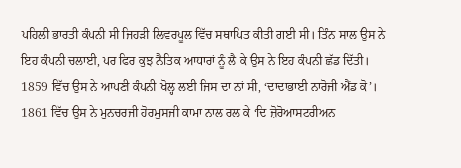ਪਹਿਲੀ ਭਾਰਤੀ ਕੰਪਨੀ ਸੀ ਜਿਹੜੀ ਲਿਵਰਪੂਲ ਵਿੱਚ ਸਥਾਪਿਤ ਕੀਤੀ ਗਈ ਸੀ। ਤਿੰਨ ਸਾਲ ਉਸ ਨੇ ਇਹ ਕੰਪਨੀ ਚਲਾਈ, ਪਰ ਫਿਰ ਕੁਝ ਨੈਤਿਕ ਆਧਾਰਾਂ ਨੂੰ ਲੈ ਕੇ ਉਸ ਨੇ ਇਹ ਕੰਪਨੀ ਛੱਡ ਦਿੱਤੀ। 1859 ਵਿੱਚ ਉਸ ਨੇ ਆਪਣੀ ਕੰਪਨੀ ਖੋਲ੍ਹ ਲਈ ਜਿਸ ਦਾ ਨਾਂ ਸੀ, ‘ਦਾਦਾਭਾਈ ਨਾਰੋਜੀ ਐਂਡ ਕੋ’। 1861 ਵਿੱਚ ਉਸ ਨੇ ਮੁਨਚਰਜੀ ਹੋਰਮੁਸਜੀ ਕਾਮਾ ਨਾਲ ਰਲ ਕੇ ‘ਦਿ ਜ਼ੋਰੋਆਸਟਰੀਅਨ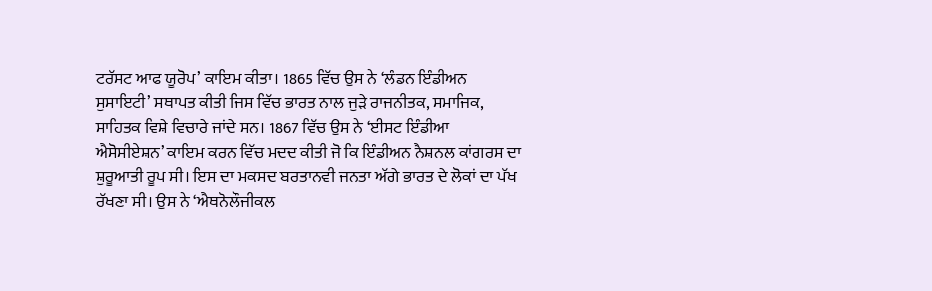ਟਰੱਸਟ ਆਫ ਯੂਰੋਪ’ ਕਾਇਮ ਕੀਤਾ। 1865 ਵਿੱਚ ਉਸ ਨੇ ‘ਲੰਡਨ ਇੰਡੀਅਨ ਸੁਸਾਇਟੀ’ ਸਥਾਪਤ ਕੀਤੀ ਜਿਸ ਵਿੱਚ ਭਾਰਤ ਨਾਲ ਜੁੜੇ ਰਾਜਨੀਤਕ, ਸਮਾਜਿਕ, ਸਾਹਿਤਕ ਵਿਸ਼ੇ ਵਿਚਾਰੇ ਜਾਂਦੇ ਸਨ। 1867 ਵਿੱਚ ਉਸ ਨੇ ‘ਈਸਟ ਇੰਡੀਆ ਐਸੋਸੀਏਸ਼ਨ’ ਕਾਇਮ ਕਰਨ ਵਿੱਚ ਮਦਦ ਕੀਤੀ ਜੋ ਕਿ ਇੰਡੀਅਨ ਨੈਸ਼ਨਲ ਕਾਂਗਰਸ ਦਾ ਸ਼ੁਰੂਆਤੀ ਰੂਪ ਸੀ। ਇਸ ਦਾ ਮਕਸਦ ਬਰਤਾਨਵੀ ਜਨਤਾ ਅੱਗੇ ਭਾਰਤ ਦੇ ਲੋਕਾਂ ਦਾ ਪੱਖ ਰੱਖਣਾ ਸੀ। ਉਸ ਨੇ ‘ਐਥਨੋਲੌਜੀਕਲ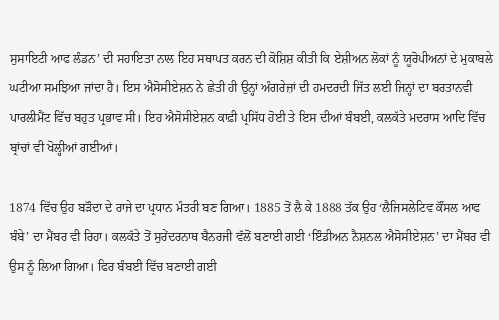ਸੁਸਾਇਟੀ ਆਫ ਲੰਡਨ’ ਦੀ ਸਹਾਇਤਾ ਨਾਲ ਇਹ ਸਥਾਪਤ ਕਰਨ ਦੀ ਕੋਸ਼ਿਸ਼ ਕੀਤੀ ਕਿ ਏਸ਼ੀਅਨ ਲੋਕਾਂ ਨੂੰ ਯੂਰੋਪੀਅਨਾਂ ਦੇ ਮੁਕਾਬਲੇ ਘਟੀਆ ਸਮਝਿਆ ਜਾਂਦਾ ਹੈ। ਇਸ ਐਸੋਸੀਏਸ਼ਨ ਨੇ ਛੇਤੀ ਹੀ ਉਨ੍ਹਾਂ ਅੰਗਰੇਜ਼ਾਂ ਦੀ ਹਮਦਰਦੀ ਜਿੱਤ ਲਈ ਜਿਨ੍ਹਾਂ ਦਾ ਬਰਤਾਨਵੀ ਪਾਰਲੀਮੈਂਟ ਵਿੱਚ ਬਹੁਤ ਪ੍ਰਭਾਵ ਸੀ। ਇਹ ਐਸੋਸੀਏਸ਼ਨ ਕਾਫ਼ੀ ਪ੍ਰਸਿੱਧ ਹੋਈ ਤੇ ਇਸ ਦੀਆਂ ਬੰਬਈ, ਕਲਕੱਤੇ ਮਦਰਾਸ ਆਦਿ ਵਿੱਚ ਬ੍ਰਾਂਚਾਂ ਵੀ ਖੋਲ੍ਹੀਆਂ ਗਈਆਂ।

1874 ਵਿੱਚ ਉਹ ਬੜੌਦਾ ਦੇ ਰਾਜੇ ਦਾ ਪ੍ਰਧਾਨ ਮੰਤਰੀ ਬਣ ਗਿਆ। 1885 ਤੋਂ ਲੈ ਕੇ 1888 ਤੱਕ ਉਹ ‘ਲੈਜਿਸਲੇਟਿਵ ਕੌਂਸਲ ਆਫ ਬੰਬੇ’ ਦਾ ਮੈਂਬਰ ਵੀ ਰਿਹਾ। ਕਲਕੱਤੇ ਤੋਂ ਸੁਰੇਂਦਰਨਾਥ ਬੈਨਰਜੀ ਵੱਲੋਂ ਬਣਾਈ ਗਈ ‘ਇੰਡੀਅਨ ਨੈਸ਼ਨਲ ਐਸੋਸੀਏਸ਼ਨ’ ਦਾ ਮੈਂਬਰ ਵੀ ਉਸ ਨੂੰ ਲਿਆ ਗਿਆ। ਫਿਰ ਬੰਬਈ ਵਿੱਚ ਬਣਾਈ ਗਈ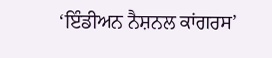‘ਇੰਡੀਅਨ ਨੈਸ਼ਨਲ ਕਾਂਗਰਸ’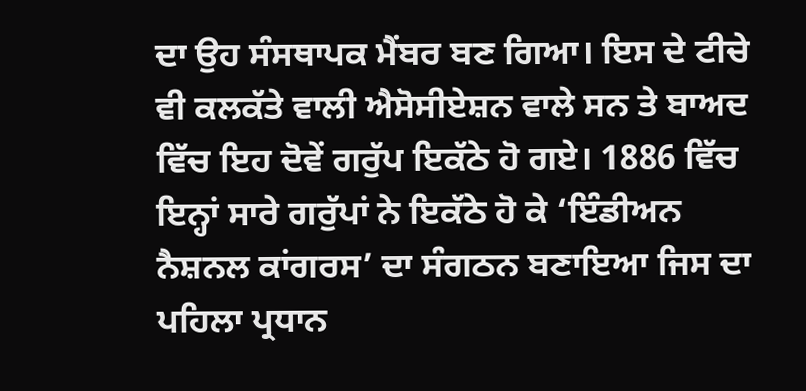ਦਾ ਉਹ ਸੰਸਥਾਪਕ ਮੈਂਬਰ ਬਣ ਗਿਆ। ਇਸ ਦੇ ਟੀਚੇ ਵੀ ਕਲਕੱਤੇ ਵਾਲੀ ਐਸੋਸੀਏਸ਼ਨ ਵਾਲੇ ਸਨ ਤੇ ਬਾਅਦ ਵਿੱਚ ਇਹ ਦੋਵੇਂ ਗਰੁੱਪ ਇਕੱਠੇ ਹੋ ਗਏ। 1886 ਵਿੱਚ ਇਨ੍ਹਾਂ ਸਾਰੇ ਗਰੁੱਪਾਂ ਨੇ ਇਕੱਠੇ ਹੋ ਕੇ ‘ਇੰਡੀਅਨ ਨੈਸ਼ਨਲ ਕਾਂਗਰਸ’ ਦਾ ਸੰਗਠਨ ਬਣਾਇਆ ਜਿਸ ਦਾ ਪਹਿਲਾ ਪ੍ਰਧਾਨ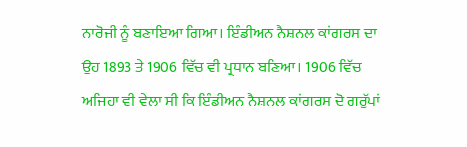ਨਾਰੋਜੀ ਨੂੰ ਬਣਾਇਆ ਗਿਆ। ਇੰਡੀਅਨ ਨੈਸ਼ਨਲ ਕਾਂਗਰਸ ਦਾ ਉਹ 1893 ਤੇ 1906 ਵਿੱਚ ਵੀ ਪ੍ਰਧਾਨ ਬਣਿਆ। 1906 ਵਿੱਚ ਅਜਿਹਾ ਵੀ ਵੇਲਾ ਸੀ ਕਿ ਇੰਡੀਅਨ ਨੈਸ਼ਨਲ ਕਾਂਗਰਸ ਦੋ ਗਰੁੱਪਾਂ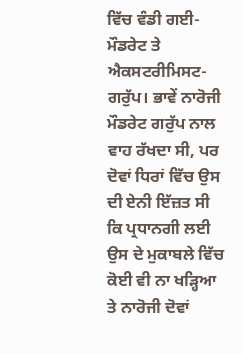ਵਿੱਚ ਵੰਡੀ ਗਈ- ਮੌਡਰੇਟ ਤੇ ਐਕਸਟਰੀਮਿਸਟ-ਗਰੁੱਪ। ਭਾਵੇਂ ਨਾਰੋਜੀ ਮੌਡਰੇਟ ਗਰੁੱਪ ਨਾਲ ਵਾਹ ਰੱਖਦਾ ਸੀ, ਪਰ ਦੋਵਾਂ ਧਿਰਾਂ ਵਿੱਚ ਉਸ ਦੀ ਏਨੀ ਇੱਜ਼ਤ ਸੀ ਕਿ ਪ੍ਰਧਾਨਗੀ ਲਈ ਉਸ ਦੇ ਮੁਕਾਬਲੇ ਵਿੱਚ ਕੋਈ ਵੀ ਨਾ ਖੜ੍ਹਿਆ ਤੇ ਨਾਰੋਜੀ ਦੋਵਾਂ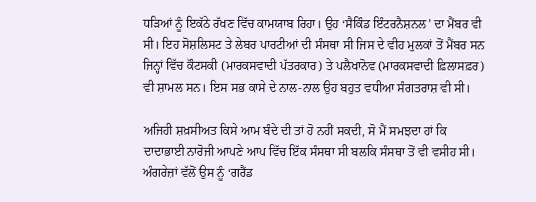ਧੜਿਆਂ ਨੂੰ ਇਕੱਠੇ ਰੱਖਣ ਵਿੱਚ ਕਾਮਯਾਬ ਰਿਹਾ। ਉਹ ‘ਸੈਕਿੰਡ ਇੰਟਰਨੈਸ਼ਨਲ’ ਦਾ ਮੈਂਬਰ ਵੀ ਸੀ। ਇਹ ਸੋਸ਼ਲਿਸਟ ਤੇ ਲੇਬਰ ਪਾਰਟੀਆਂ ਦੀ ਸੰਸਥਾ ਸੀ ਜਿਸ ਦੇ ਵੀਹ ਮੁਲਕਾਂ ਤੋਂ ਮੈਂਬਰ ਸਨ ਜਿਨ੍ਹਾਂ ਵਿੱਚ ਕੌਟਸਕੀ (ਮਾਰਕਸਵਾਦੀ ਪੱਤਰਕਾਰ) ਤੇ ਪਲੈਖਾਨੋਵ (ਮਾਰਕਸਵਾਦੀ ਫ਼ਿਲਾਸਫ਼ਰ) ਵੀ ਸ਼ਾਮਲ ਸਨ। ਇਸ ਸਭ ਕਾਸੇ ਦੇ ਨਾਲ-ਨਾਲ ਉਹ ਬਹੁਤ ਵਧੀਆ ਸੰਗਤਰਾਸ਼ ਵੀ ਸੀ।

ਅਜਿਹੀ ਸ਼ਖ਼ਸੀਅਤ ਕਿਸੇ ਆਮ ਬੰਦੇ ਦੀ ਤਾਂ ਹੋ ਨਹੀਂ ਸਕਦੀ, ਸੋ ਮੈਂ ਸਮਝਦਾ ਹਾਂ ਕਿ ਦਾਦਾਭਾਈ ਨਾਰੋਜੀ ਆਪਣੇ ਆਪ ਵਿੱਚ ਇੱਕ ਸੰਸਥਾ ਸੀ ਬਲਕਿ ਸੰਸਥਾ ਤੋਂ ਵੀ ਵਸੀਹ ਸੀ। ਅੰਗਰੇਜ਼ਾਂ ਵੱਲੋਂ ਉਸ ਨੂੰ ‘ਗਰੈਂਡ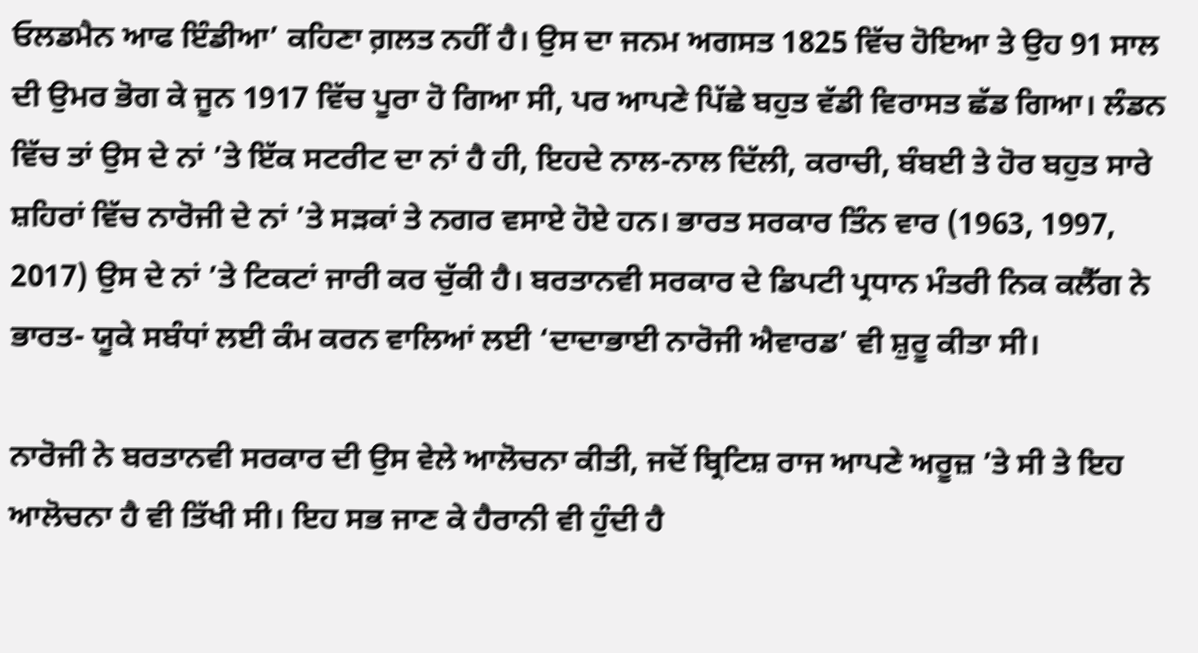ਓਲਡਮੈਨ ਆਫ ਇੰਡੀਆ’ ਕਹਿਣਾ ਗ਼ਲਤ ਨਹੀਂ ਹੈ। ਉਸ ਦਾ ਜਨਮ ਅਗਸਤ 1825 ਵਿੱਚ ਹੋਇਆ ਤੇ ਉਹ 91 ਸਾਲ ਦੀ ਉਮਰ ਭੋਗ ਕੇ ਜੂਨ 1917 ਵਿੱਚ ਪੂਰਾ ਹੋ ਗਿਆ ਸੀ, ਪਰ ਆਪਣੇ ਪਿੱਛੇ ਬਹੁਤ ਵੱਡੀ ਵਿਰਾਸਤ ਛੱਡ ਗਿਆ। ਲੰਡਨ ਵਿੱਚ ਤਾਂ ਉਸ ਦੇ ਨਾਂ ’ਤੇ ਇੱਕ ਸਟਰੀਟ ਦਾ ਨਾਂ ਹੈ ਹੀ, ਇਹਦੇ ਨਾਲ-ਨਾਲ ਦਿੱਲੀ, ਕਰਾਚੀ, ਬੰਬਈ ਤੇ ਹੋਰ ਬਹੁਤ ਸਾਰੇ ਸ਼ਹਿਰਾਂ ਵਿੱਚ ਨਾਰੋਜੀ ਦੇ ਨਾਂ ’ਤੇ ਸੜਕਾਂ ਤੇ ਨਗਰ ਵਸਾਏ ਹੋਏ ਹਨ। ਭਾਰਤ ਸਰਕਾਰ ਤਿੰਨ ਵਾਰ (1963, 1997, 2017) ਉਸ ਦੇ ਨਾਂ ’ਤੇ ਟਿਕਟਾਂ ਜਾਰੀ ਕਰ ਚੁੱਕੀ ਹੈ। ਬਰਤਾਨਵੀ ਸਰਕਾਰ ਦੇ ਡਿਪਟੀ ਪ੍ਰਧਾਨ ਮੰਤਰੀ ਨਿਕ ਕਲੈੱਗ ਨੇ ਭਾਰਤ- ਯੂਕੇ ਸਬੰਧਾਂ ਲਈ ਕੰਮ ਕਰਨ ਵਾਲਿਆਂ ਲਈ ‘ਦਾਦਾਭਾਈ ਨਾਰੋਜੀ ਐਵਾਰਡ’ ਵੀ ਸ਼ੁਰੂ ਕੀਤਾ ਸੀ।

ਨਾਰੋਜੀ ਨੇ ਬਰਤਾਨਵੀ ਸਰਕਾਰ ਦੀ ਉਸ ਵੇਲੇ ਆਲੋਚਨਾ ਕੀਤੀ, ਜਦੋਂ ਬ੍ਰਿਟਿਸ਼ ਰਾਜ ਆਪਣੇ ਅਰੂਜ਼ ’ਤੇ ਸੀ ਤੇ ਇਹ ਆਲੋਚਨਾ ਹੈ ਵੀ ਤਿੱਖੀ ਸੀ। ਇਹ ਸਭ ਜਾਣ ਕੇ ਹੈਰਾਨੀ ਵੀ ਹੁੰਦੀ ਹੈ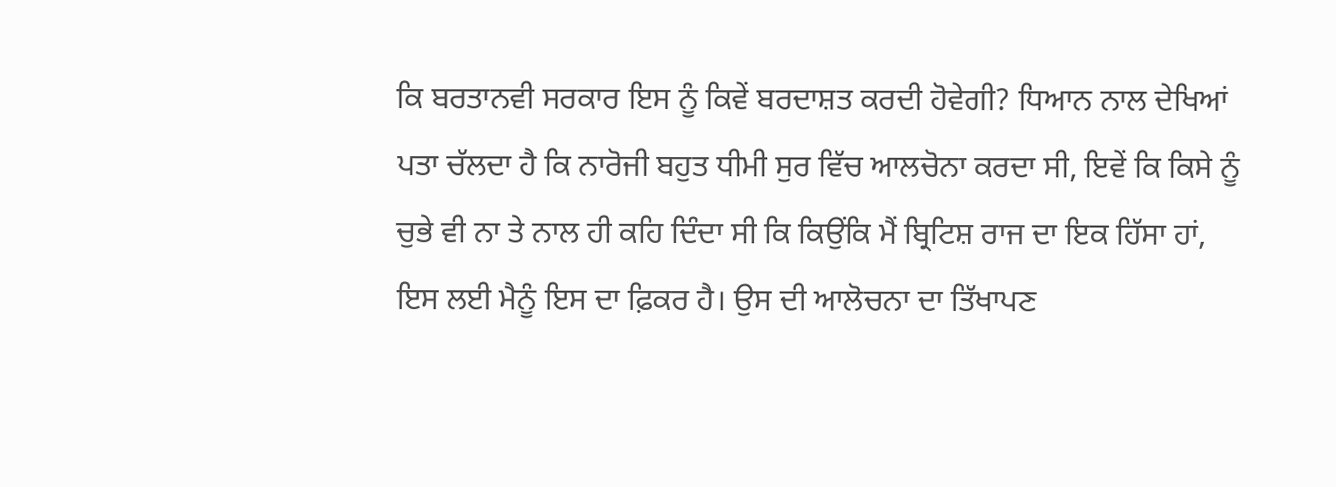ਕਿ ਬਰਤਾਨਵੀ ਸਰਕਾਰ ਇਸ ਨੂੰ ਕਿਵੇਂ ਬਰਦਾਸ਼ਤ ਕਰਦੀ ਹੋਵੇਗੀ? ਧਿਆਨ ਨਾਲ ਦੇਖਿਆਂ ਪਤਾ ਚੱਲਦਾ ਹੈ ਕਿ ਨਾਰੋਜੀ ਬਹੁਤ ਧੀਮੀ ਸੁਰ ਵਿੱਚ ਆਲਚੋਨਾ ਕਰਦਾ ਸੀ, ਇਵੇਂ ਕਿ ਕਿਸੇ ਨੂੰ ਚੁਭੇ ਵੀ ਨਾ ਤੇ ਨਾਲ ਹੀ ਕਹਿ ਦਿੰਦਾ ਸੀ ਕਿ ਕਿਉਂਕਿ ਮੈਂ ਬ੍ਰਿਟਿਸ਼ ਰਾਜ ਦਾ ਇਕ ਹਿੱਸਾ ਹਾਂ, ਇਸ ਲਈ ਮੈਨੂੰ ਇਸ ਦਾ ਫ਼ਿਕਰ ਹੈ। ਉਸ ਦੀ ਆਲੋਚਨਾ ਦਾ ਤਿੱਖਾਪਣ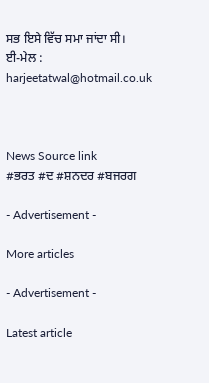ਸਭ ਇਸੇ ਵਿੱਚ ਸਮਾ ਜਾਂਦਾ ਸੀ।
ਈ-ਮੇਲ : harjeetatwal@hotmail.co.uk



News Source link
#ਭਰਤ #ਦ #ਸ਼ਨਦਰ #ਬਜਰਗ

- Advertisement -

More articles

- Advertisement -

Latest article